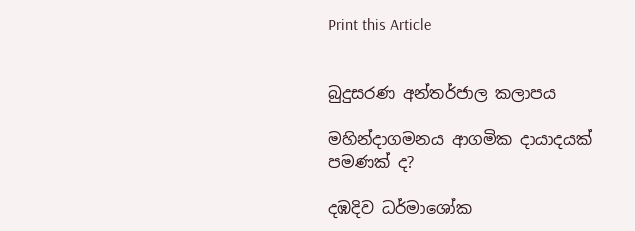Print this Article


බුදුසරණ අන්තර්ජාල කලාපය

මහින්දාගමනය ආගමික දායාදයක් පමණක් ද?

දඹදිව ධර්මාශෝක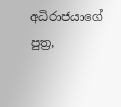අධිරාජයාගේ පුත්‍ර,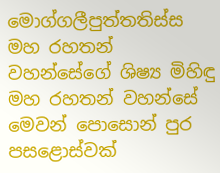මොග්ගලීපුත්තතිස්ස මහ රහතන් වහන්සේගේ ශිෂ්‍ය මිහිඳු මහ රහතන් වහන්සේ මෙවන් පොසොන් පුර පසළොස්වක්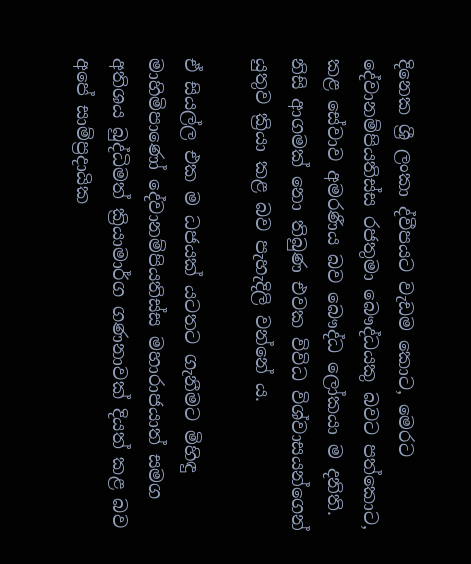දිනෙක ශ්‍රී ලංකා ද්වීපයට වැඩම කොට, මෙරට දේවානම්පියතිස්ස රජතුමා බෞද්ධයකු බවට පත්කොට, කළ සේවාව අමරණීය බව බෞද්ධ ලෝකයා ම දනිති. නිසි ආගමක් නො තිබුණ එවක විවිධ විශ්වාසයන්ගෙන් යුතුව ක්‍රියා කළ බව පැහැදිලි වන්නේ ය.

ඒ සියල්ල එක ම ධජයක් යටතට ගැනීමට මිහිඳු මාහිමිපාණෝ දේවානම්පියතිස්ස මහාරාජයාත් සමග අතිශය බුද්ධිමත් ක්‍රියාමාර්ග ගණනාවක් දියත් කළ බව අපේ සාම්ප්‍රදායික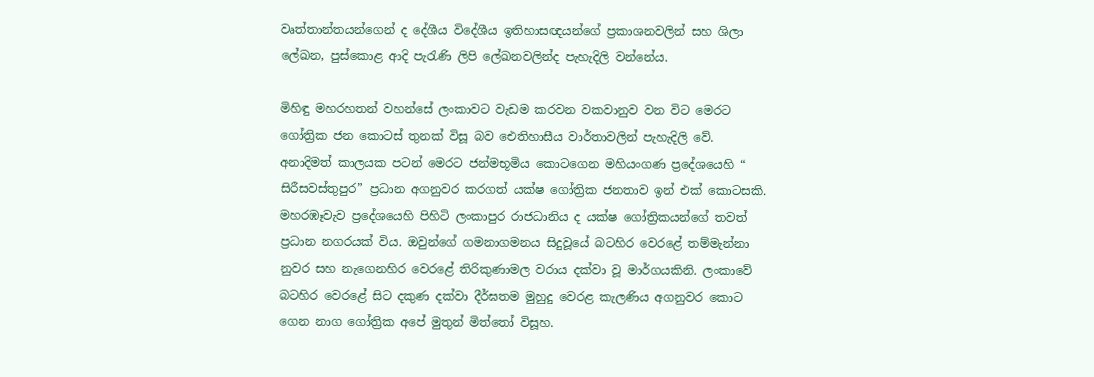වෘත්තාන්තයන්ගෙන් ද දේශීය විදේශීය ඉතිහාසඥයන්ගේ ප්‍රකාශනවලින් සහ ශිලා ලේඛන, පුස්කොළ ආදි පැරැණි ලිපි ලේඛනවලින්ද පැහැදිලි වන්නේය.

මිහිඳු මහරහතන් වහන්සේ ලංකාවට වැඩම කරවන වකවානුව වන විට මෙරට ගෝත්‍රික ජන කොටස් තුනක් විසූ බව ඓතිහාසීය වාර්තාවලින් පැහැදිලි වේ. අනාදිමත් කාලයක පටන් මෙරට ජන්මභූමිය කොටගෙන මහියංගණ ප්‍රදේශයෙහි “ සිරීසවස්තුපුර” ප්‍රධාන අගනුවර කරගත් යක්ෂ ගෝත්‍රික ජනතාව ඉන් එක් කොටසකි. මහරඹෑවැව ප්‍රදේශයෙහි පිහිටි ලංකාපුර රාජධානිය ද යක්ෂ ගෝත්‍රිකයන්ගේ තවත් ප්‍රධාන නගරයක් විය. ඔවුන්ගේ ගමනාගමනය සිදුවූයේ බටහිර වෙරළේ තම්මැන්නා නුවර සහ නැගෙනහිර වෙරළේ තිරිකුණාමල වරාය දක්වා වූ මාර්ගයකිනි. ලංකාවේ බටහිර වෙරළේ සිට දකුණ දක්වා දීර්ඝතම මුහුදු වෙරළ කැලණිය අගනුවර කොට ගෙන නාග ගෝත්‍රික අපේ මුතුන් මිත්තෝ විසූහ.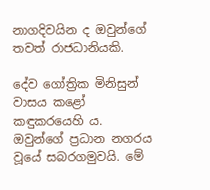නාගදිවයින ද ඔවුන්ගේ තවත් රාජධානියකි.

දේව ගෝත්‍රික මිනිසුන් වාසය කළෝ කඳුකරයෙහි ය. ඔවුන්ගේ ප්‍රධාන නගරය වූයේ සබරගමුවයි. මේ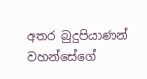අතර බුදුපියාණන් වහන්සේගේ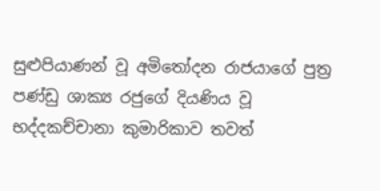සුළුපියාණන් වූ අමිතෝදන රාජයාගේ පුත්‍ර පණ්ඩු ශාක්‍ය රජුගේ දියණිය වූ භද්දකච්චානා කුමාරිකාව තවත්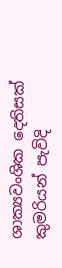ශාක්‍යවංශික දෙතිසක් කුමරියන් පැවිදි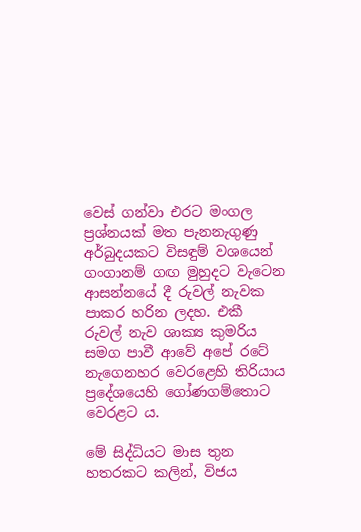වෙස් ගන්වා එරට මංගල ප්‍රශ්නයක් මත පැනනැගුණු අර්බුදයකට විසඳුම් වශයෙන් ගංගානම් ගඟ මුහුදට වැටෙන ආසන්නයේ දී රුවල් නැවක පාකර හරින ලදහ. එකී රුවල් නැව ශාක්‍ය කුමරිය සමග පාවී ආවේ අපේ රටේ නැගෙනහර වෙරළෙහි තිරියාය ප්‍රදේශයෙහි ගෝණගම්තොට වෙරළට ය.

මේ සිද්ධියට මාස තුන හතරකට කලින්, විජය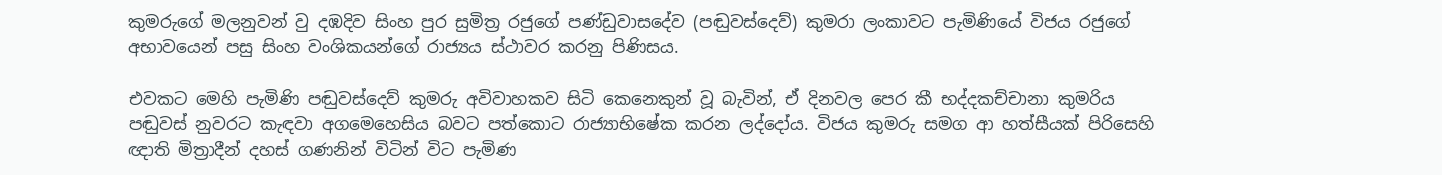කුමරුගේ මලනුවන් වු දඹදිව සිංහ පුර සුමිත්‍ර රජුගේ පණ්ඩුවාසදේව (පඬුවස්දෙව්) කුමරා ලංකාවට පැමිණියේ විජය රජුගේ අභාවයෙන් පසු සිංහ වංශිකයන්ගේ රාජ්‍යය ස්ථාවර කරනු පිණිසය.

එවකට මෙහි පැමිණි පඬුවස්දෙව් කුමරු අවිවාහකව සිටි කෙනෙකුන් වූ බැවින්, ඒ දිනවල පෙර කී භද්දකච්චානා කුමරිය පඬුවස් නුවරට කැඳවා අගමෙහෙසිය බවට පත්කොට රාජ්‍යාභිෂේක කරන ලද්දෝය. විජය කුමරු සමග ආ හත්සීයක් පිරිසෙහි ඥාති මිත්‍රාදීන් දහස් ගණනින් විටින් විට පැමිණ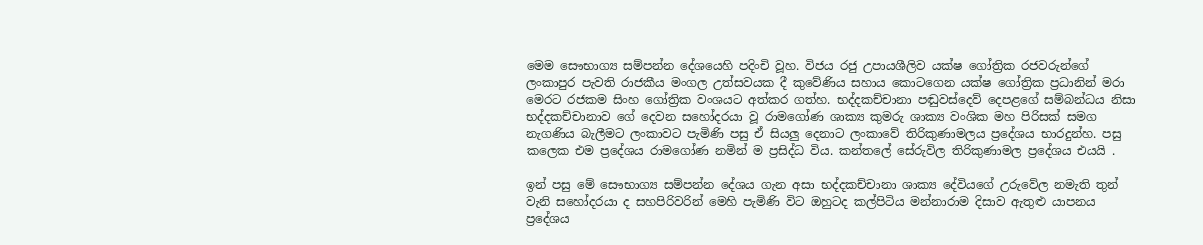මෙම සෞභාග්‍ය සම්පන්න දේශයෙහි පදිංචි වූහ. විජය රජු උපායශීලිව යක්ෂ ගෝත්‍රික රජවරුන්ගේ ලංකාපුර පැවති රාජකීය මංගල උත්සවයක දී කුවේණිය සහාය කොටගෙන යක්ෂ ගෝත්‍රික ප්‍රධානින් මරා මෙරට රජකම සිංහ ගෝත්‍රික වංශයට අත්කර ගත්හ. භද්දකච්චානා පඬුවස්දෙව් දෙපළගේ සම්බන්ධය නිසා භද්දකච්චානාව ගේ දෙවන සහෝදරයා වූ රාමගෝණ ශාක්‍ය කුමරු ශාක්‍ය වංශික මහ පිරිසක් සමග නැගණිය බැලීමට ලංකාවට පැමිණි පසු ඒ සියලු දෙනාට ලංකාවේ තිරිකුණාමලය ප්‍රදේශය භාරදුන්හ. පසු කලෙක එම ප්‍රදේශය රාමගෝණ නමින් ම ප්‍රසිද්ධ විය. කන්තලේ සේරුවිල තිරිකුණාමල ප්‍රදේශය එයයි .

ඉන් පසු මේ සෞභාග්‍ය සම්පන්න දේශය ගැන අසා භද්දකච්චානා ශාක්‍ය දේවියගේ උරුවේල නමැති තුන් වැනි සහෝදරයා ද සහපිරිවරින් මෙහි පැමිණි විට ඔහුටද කල්පිටිය මන්නාරාම දිසාව ඇතුළු යාපනය ප්‍රදේශය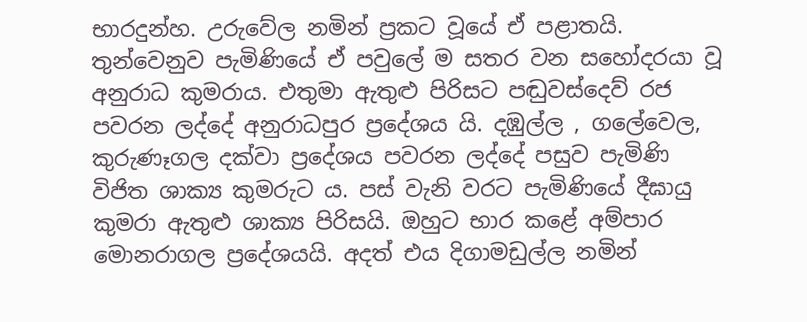භාරදුන්හ. උරුවේල නමින් ප්‍රකට වූයේ ඒ පළාතයි. තුන්වෙනුව පැමිණියේ ඒ පවුලේ ම සතර වන සහෝදරයා වූ අනුරාධ කුමරාය. එතුමා ඇතුළු පිරිසට පඬුවස්දෙව් රජ පවරන ලද්දේ අනුරාධපුර ප්‍රදේශය යි. දඹුල්ල , ගලේවෙල, කුරුණෑගල දක්වා ප්‍රදේශය පවරන ලද්දේ පසුව පැමිණි විජිත ශාක්‍ය කුමරුට ය. පස් වැනි වරට පැමිණියේ දීඝායු කුමරා ඇතුළු ශාක්‍ය පිරිසයි. ඔහුට භාර කළේ අම්පාර මොනරාගල ප්‍රදේශයයි. අදත් එය දිගාමඩුල්ල නමින්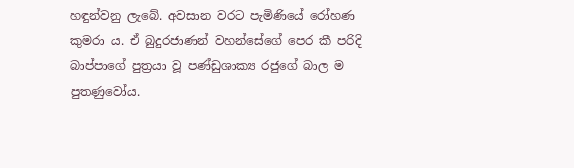හඳුන්වනු ලැබේ. අවසාන වරට පැමිණියේ රෝහණ කුමරා ය. ඒ බුදුරජාණන් වහන්සේගේ පෙර කී පරිදි බාප්පාගේ පුත්‍රයා වූ පණ්ඩුශාක්‍ය රජුගේ බාල ම පුතණුවෝය.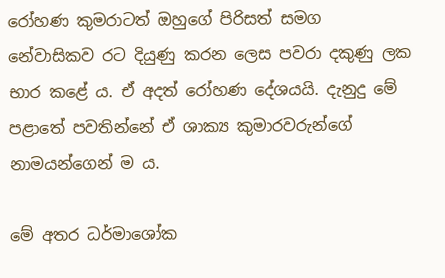රෝහණ කුමරාටත් ඔහුගේ පිරිසත් සමග නේවාසිකව රට දියුණු කරන ලෙස පවරා දකුණු ලක භාර කළේ ය. ඒ අදත් රෝහණ දේශයයි. දැනුදු මේ පළාතේ පවතින්නේ ඒ ශාක්‍ය කුමාරවරුන්ගේ නාමයන්ගෙන් ම ය.

මේ අතර ධර්මාශෝක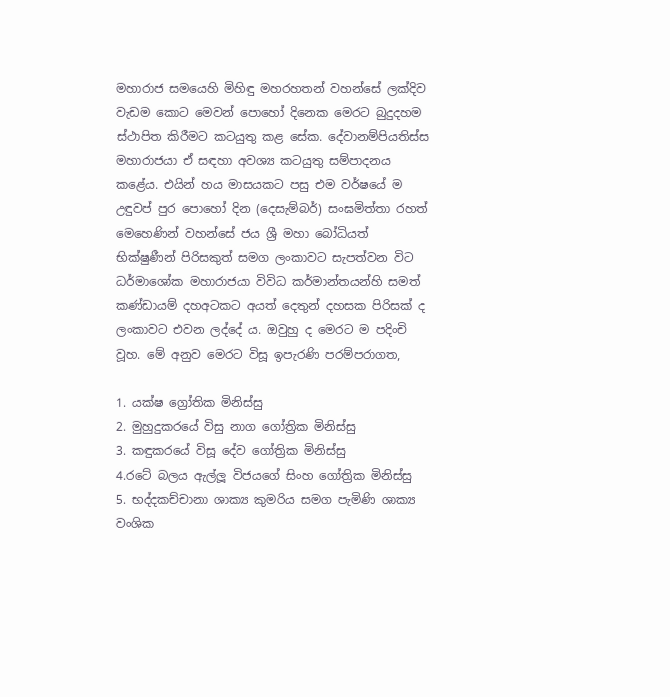මහාරාජ සමයෙහි මිහිඳු මහරහතන් වහන්සේ ලක්දිව වැඩම කොට මෙවන් පොහෝ දිනෙක මෙරට බුදුදහම ස්ථාපිත කිරීමට කටයුතු කළ සේක. දේවානම්පියතිස්ස මහාරාජයා ඒ සඳහා අවශ්‍ය කටයුතු සම්පාදනය කළේය. එයින් හය මාසයකට පසු එම වර්ෂයේ ම උඳුවප් පුර පොහෝ දින (දෙසැම්බර්) සංඝමිත්තා රහත් මෙහෙණින් වහන්සේ ජය ශ්‍රී මහා බෝධියත් භික්ෂුණීන් පිරිසකුත් සමග ලංකාවට සැපත්වන විට ධර්මාශෝක මහාරාජයා විවිධ කර්මාන්තයන්හි සමත් කණ්ඩායම් දහඅටකට අයත් දෙතුන් දහසක පිරිසක් ද ලංකාවට එවන ලද්දේ ය. ඔවුහු ද මෙරට ම පදිංචි වූහ. මේ අනුව මෙරට විසූ ඉපැරණි පරම්පරාගත,

1. යක්ෂ ග්‍රෝතික මිනිස්සු
2. මුහුදුකරයේ විසු නාග ගෝත්‍රික මිනිස්සු
3. කඳුකරයේ විසූ දේව ගෝත්‍රික මිනිස්සු
4.රටේ බලය ඇල්ලූ විජයගේ සිංහ ගෝත්‍රික මිනිස්සු
5. භද්දකච්චානා ශාක්‍ය කුමරිය සමග පැමිණි ශාක්‍ය වංශික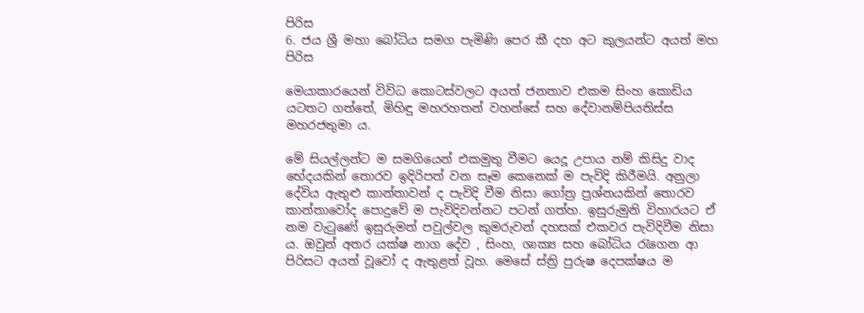පිරිස
6. ජය ශ්‍රී මහා බෝධිය සමග පැමිණි පෙර කී දහ අට කුලයන්ට අයත් මහ පිරිස

මෙයාකාරයෙන් විවිධ කොටස්වලට අයත් ජනතාව එකම සිංහ කොඩිය යටතට ගත්තේ, මිහිඳු මහරහතන් වහන්සේ සහ දේවානම්පියතිස්ස මහරජතුමා ය.

මේ සියල්ලන්ට ම සමගියෙන් එකමුතු වීමට යෙදූ උපාය නම් කිසිදු වාද භේදයකින් තොරව ඉදිරිපත් වන සෑම කෙනෙක් ම පැවිදි කිරීමයි. අනුලා දේවිය ඇතුළු කාන්තාවන් ද පැවිදි වීම නිසා ගෝත්‍ර ප්‍රශ්නයකින් තොරව කාන්තාවෝද පොදුවේ ම පැවිදිවන්නට පටන් ගත්හ. ඉසුරුමුනි විහාරයට ඒ නම වැටුණේ ඉසුරුමත් පවුල්වල කුමරුවන් දහසක් එකවර පැවිදිවීම නිසා ය. ඔවුන් අතර යක්ෂ නාග දේව , සිංහ, ශාක්‍ය සහ බෝධිය රැගෙන ආ පිරිසට අයත් වූවෝ ද ඇතුළත් වූහ. මෙසේ ස්ත්‍රි පුරුෂ දෙපක්ෂය ම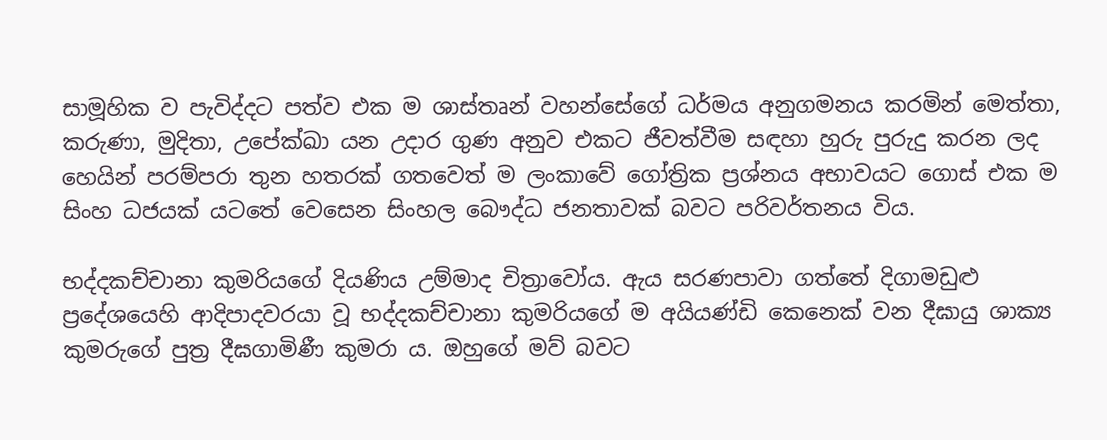සාමූහික ව පැවිද්දට පත්ව එක ම ශාස්තෘන් වහන්සේගේ ධර්මය අනුගමනය කරමින් මෙත්තා, කරුණා, මුදිතා, උපේක්ඛා යන උදාර ගුණ අනුව එකට ජීවත්වීම සඳහා හුරු පුරුදු කරන ලද හෙයින් පරම්පරා තුන හතරක් ගතවෙත් ම ලංකාවේ ගෝත්‍රික ප්‍රශ්නය අභාවයට ගොස් එක ම සිංහ ධජයක් යටතේ වෙසෙන සිංහල බෞද්ධ ජනතාවක් බවට පරිවර්තනය විය.

භද්දකච්චානා කුමරියගේ දියණිය උම්මාද චිත්‍රාවෝය. ඇය සරණපාවා ගත්තේ දිගාමඩුළු ප්‍රදේශයෙහි ආදිපාදවරයා වූ භද්දකච්චානා කුමරියගේ ම අයියණ්ඩි කෙනෙක් වන දීඝායු ශාක්‍ය කුමරුගේ පුත්‍ර දීඝගාමිණී කුමරා ය. ඔහුගේ මව් බවට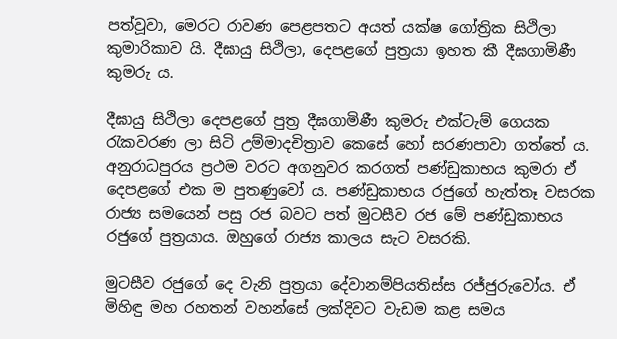පත්වූවා, මෙරට රාවණ පෙළපතට අයත් යක්ෂ ගෝත්‍රික සිථිලා කුමාරිකාව යි. දීඝායු සිථිලා, දෙපළගේ පුත්‍රයා ඉහත කී දීඝගාමිණී කුමරු ය.

දීඝායු සිථිලා දෙපළගේ පුත්‍ර දීඝගාමිණී කුමරු එක්ටැම් ගෙයක රැකවරණ ලා සිටි උම්මාදචිත්‍රාව කෙසේ හෝ සරණපාවා ගත්තේ ය. අනුරාධපුරය ප්‍රථම වරට අගනුවර කරගත් පණ්ඩුකාභය කුමරා ඒ දෙපළගේ එක ම පුතණුවෝ ය. පණ්ඩුකාභය රජුගේ හැත්තෑ වසරක රාජ්‍ය සමයෙන් පසු රජ බවට පත් මුටසීව රජ මේ පණ්ඩුකාභය රජුගේ පුත්‍රයාය. ඔහුගේ රාජ්‍ය කාලය සැට වසරකි.

මුටසීව රජුගේ දෙ වැනි පුත්‍රයා දේවානම්පියතිස්ස රජ්ජුරුවෝය. ඒ මිහිඳු මහ රහතන් වහන්සේ ලක්දිවට වැඩම කළ සමය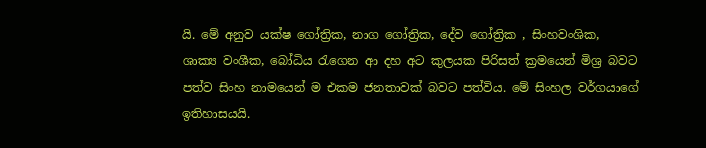යි. මේ අනුව යක්ෂ ගෝත්‍රික, නාග ගෝත්‍රික, දේව ගෝත්‍රික , සිංහවංශික, ශාක්‍ය වංශීක, බෝධිය රැගෙන ආ දහ අට කුලයක පිරිසත් ක්‍රමයෙන් මිශ්‍ර බවට පත්ව සිංහ නාමයෙන් ම එකම ජනතාවක් බවට පත්විය. මේ සිංහල වර්ගයාගේ ඉතිහාසයයි.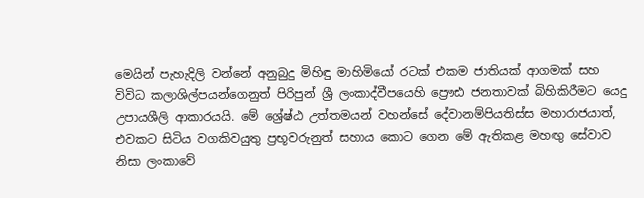මෙයින් පැහැදිලි වන්නේ අනුබුදු මිහිඳු මාහිමියෝ රටක් එකම ජාතියක් ආගමක් සහ විවිධ කලාශිල්පයන්ගෙනුත් පිරිපුන් ශ්‍රී ලංකාද්වීපයෙහි ප්‍රෞඪ ජනතාවක් බිහිකිරීමට යෙදු උපායශීලි ආකාරයයි. මේ ශ්‍රේෂ්ඨ උත්තමයන් වහන්සේ දේවානම්පියතිස්ස මහාරාජයාත්, එවකට සිටිය වගකිවයුතු ප්‍රභූවරුනුත් සහාය කොට ගෙන මේ ඇතිකළ මහඟු සේවාව නිසා ලංකාවේ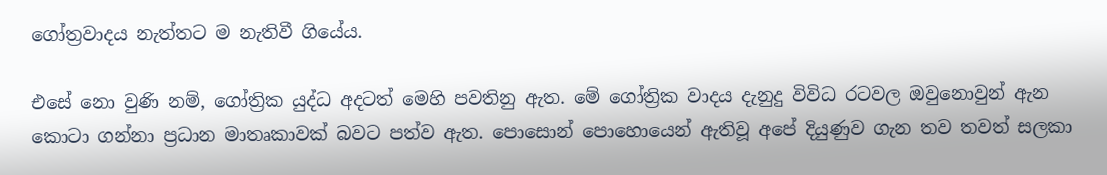ගෝත්‍රවාදය නැත්තට ම නැතිවී ගියේය.

එසේ නො වුණි නම්, ගෝත්‍රික යුද්ධ අදටත් මෙහි පවතිනු ඇත. මේ ගෝත්‍රික වාදය දැනුදු විවිධ රටවල ඔවුනොවුන් ඇන කොටා ගන්නා ප්‍රධාන මාතෘකාවක් බවට පත්ව ඇත. පොසොන් පොහොයෙන් ඇතිවූ අපේ දියුණුව ගැන තව තවත් සලකා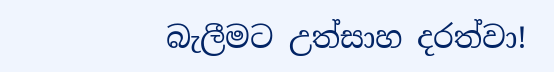බැලීමට උත්සාහ දරත්වා!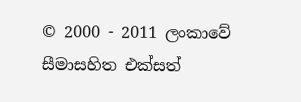© 2000 - 2011 ලංකාවේ සීමාසහිත එක්සත්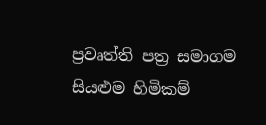ප්‍රවෘත්ති පත්‍ර සමාගම
සියළුම හිමිකම්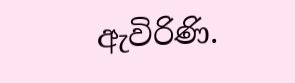ඇවිරිණි.